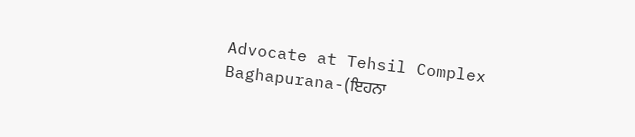Advocate at Tehsil Complex Baghapurana-(ਇਹਨਾ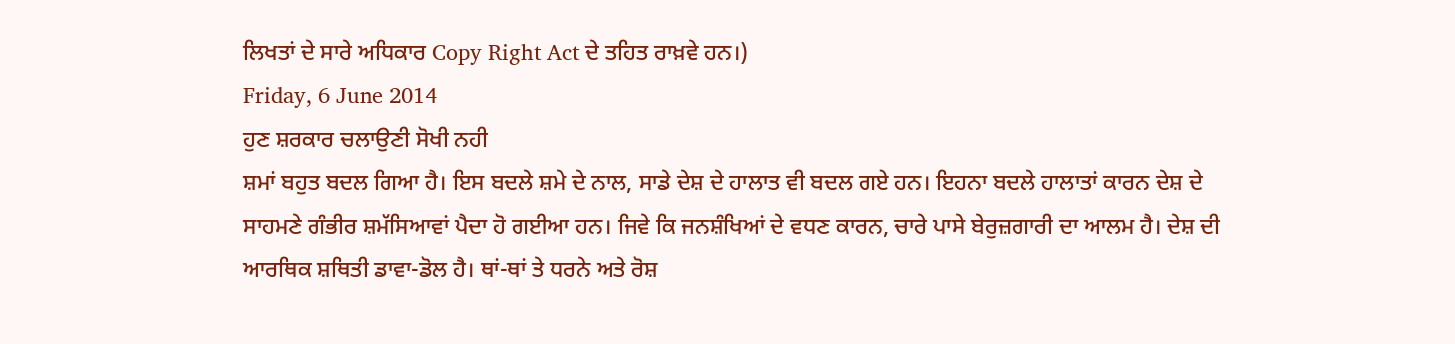ਲਿਖਤਾਂ ਦੇ ਸਾਰੇ ਅਧਿਕਾਰ Copy Right Act ਦੇ ਤਹਿਤ ਰਾਖ਼ਵੇ ਹਨ।)
Friday, 6 June 2014
ਹੁਣ ਸ਼ਰਕਾਰ ਚਲਾਉਣੀ ਸੋਖੀ ਨਹੀ
ਸ਼ਮਾਂ ਬਹੁਤ ਬਦਲ ਗਿਆ ਹੈ। ਇਸ ਬਦਲੇ ਸ਼ਮੇ ਦੇ ਨਾਲ, ਸਾਡੇ ਦੇਸ਼ ਦੇ ਹਾਲਾਤ ਵੀ ਬਦਲ ਗਏ ਹਨ। ਇਹਨਾ ਬਦਲੇ ਹਾਲਾਤਾਂ ਕਾਰਨ ਦੇਸ਼ ਦੇ ਸਾਹਮਣੇ ਗੰਭੀਰ ਸ਼ਮੱਸਿਆਵਾਂ ਪੈਦਾ ਹੋ ਗਈਆ ਹਨ। ਜਿਵੇ ਕਿ ਜਨਸ਼ੰਖਿਆਂ ਦੇ ਵਧਣ ਕਾਰਨ, ਚਾਰੇ ਪਾਸੇ ਬੇਰੁਜ਼ਗਾਰੀ ਦਾ ਆਲਮ ਹੈ। ਦੇਸ਼ ਦੀ ਆਰਥਿਕ ਸ਼ਥਿਤੀ ਡਾਵਾ-ਡੋਲ ਹੈ। ਥਾਂ-ਥਾਂ ਤੇ ਧਰਨੇ ਅਤੇ ਰੋਸ਼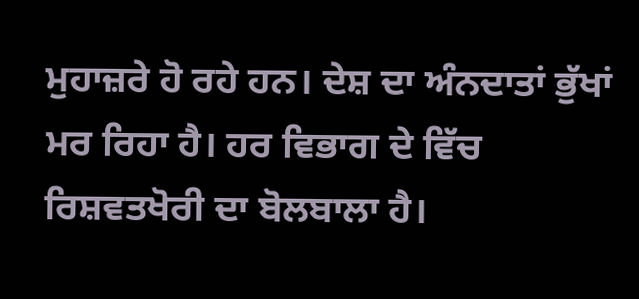ਮੁਹਾਜ਼ਰੇ ਹੋ ਰਹੇ ਹਨ। ਦੇਸ਼ ਦਾ ਅੰਨਦਾਤਾਂ ਭੁੱਖਾਂ ਮਰ ਰਿਹਾ ਹੈ। ਹਰ ਵਿਭਾਗ ਦੇ ਵਿੱਚ ਰਿਸ਼ਵਤਖੋਰੀ ਦਾ ਬੋਲਬਾਲਾ ਹੈ।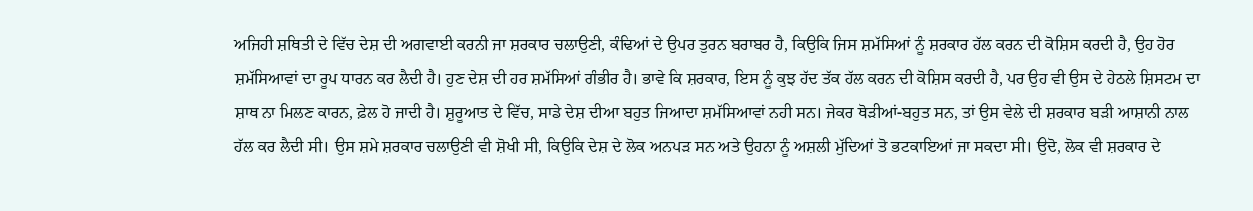ਅਜਿਹੀ ਸ਼ਥਿਤੀ ਦੇ ਵਿੱਚ ਦੇਸ਼ ਦੀ ਅਗਵਾਈ ਕਰਨੀ ਜਾ ਸ਼ਰਕਾਰ ਚਲਾਉਣੀ, ਕੰਢਿਆਂ ਦੇ ਉਪਰ ਤੁਰਨ ਬਰਾਬਰ ਹੈ, ਕਿਉਕਿ ਜਿਸ ਸ਼ਮੱਸਿਆਂ ਨੂੰ ਸ਼ਰਕਾਰ ਹੱਲ ਕਰਨ ਦੀ ਕੋਸ਼ਿਸ ਕਰਦੀ ਹੈ, ਉਹ ਹੋਰ ਸ਼ਮੱਸਿਆਵਾਂ ਦਾ ਰੂਪ ਧਾਰਨ ਕਰ ਲੈਦੀ ਹੈ। ਹੁਣ ਦੇਸ਼ ਦੀ ਹਰ ਸ਼ਮੱਸਿਆਂ ਗੰਭੀਰ ਹੈ। ਭਾਵੇ ਕਿ ਸ਼ਰਕਾਰ, ਇਸ ਨੂੰ ਕੁਝ ਹੱਦ ਤੱਕ ਹੱਲ ਕਰਨ ਦੀ ਕੋਸ਼ਿਸ ਕਰਦੀ ਹੈ, ਪਰ ਉਹ ਵੀ ਉਸ ਦੇ ਹੇਠਲੇ ਸ਼ਿਸਟਮ ਦਾ ਸ਼ਾਥ ਨਾ ਮਿਲਣ ਕਾਰਨ, ਫ਼ੇਲ ਹੋ ਜਾਦੀ ਹੈ। ਸ਼ੁਰੂਆਤ ਦੇ ਵਿੱਚ, ਸਾਡੇ ਦੇਸ਼ ਦੀਆ ਬਹੁਤ ਜਿਆਦਾ ਸ਼ਮੱਸਿਆਵਾਂ ਨਹੀ ਸਨ। ਜੇਕਰ ਥੋੜੀਆਂ-ਬਹੁਤ ਸਨ, ਤਾਂ ਉਸ ਵੇਲੇ ਦੀ ਸ਼ਰਕਾਰ ਬੜੀ ਆਸ਼ਾਨੀ ਨਾਲ ਹੱਲ ਕਰ ਲੈਦੀ ਸੀ। ਉਸ ਸ਼ਮੇ ਸ਼ਰਕਾਰ ਚਲਾਉਣੀ ਵੀ ਸ਼ੋਖੀ ਸੀ, ਕਿਉਕਿ ਦੇਸ਼ ਦੇ ਲੋਕ ਅਨਪੜ ਸਨ ਅਤੇ ਉਹਨਾ ਨੂੰ ਅਸ਼ਲੀ ਮੁੱਦਿਆਂ ਤੋ ਭਟਕਾਇਆਂ ਜਾ ਸਕਦਾ ਸੀ। ਉਦੋ, ਲੋਕ ਵੀ ਸ਼ਰਕਾਰ ਦੇ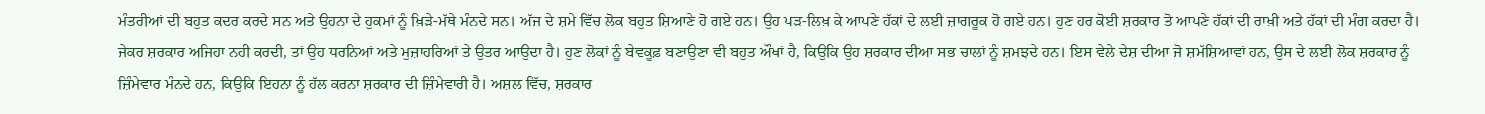ਮੰਤਰੀਆਂ ਦੀ ਬਹੁਤ ਕਦਰ ਕਰਦੇ ਸਨ ਅਤੇ ਉਹਨਾ ਦੇ ਹੁਕਮਾਂ ਨੂੰ ਖ਼ਿੜੇ-ਮੱਥੇ ਮੰਨਦੇ ਸਨ। ਅੱਜ ਦੇ ਸ਼ਮੇ ਵਿੱਚ ਲੋਕ ਬਹੁਤ ਸ਼ਿਆਣੇ ਹੋ ਗਏ ਹਨ। ਉਹ ਪੜ-ਲਿਖ਼ ਕੇ ਆਪਣੇ ਹੱਕਾਂ ਦੇ ਲਈ ਜ਼ਾਗਰੂਕ ਹੋ ਗਏ ਹਨ। ਹੁਣ ਹਰ ਕੋਈ ਸ਼ਰਕਾਰ ਤੋ ਆਪਣੇ ਹੱਕਾਂ ਦੀ ਰਾਖ਼ੀ ਅਤੇ ਹੱਕਾਂ ਦੀ ਮੰਗ ਕਰਦਾ ਹੈ। ਜੇਕਰ ਸ਼ਰਕਾਰ ਅਜਿਹਾ ਨਹੀ ਕਰਦੀ, ਤਾਂ ਉਹ ਧਰਨਿਆਂ ਅਤੇ ਮੁਜ਼ਾਹਰਿਆਂ ਤੇ ਉਤਰ ਆਉਦਾ ਹੈ। ਹੁਣ ਲੋਕਾਂ ਨੂੰ ਬੇਵਕੂਫ਼ ਬਣਾਉਣਾ ਵੀ ਬਹੁਤ ਔਖਾਂ ਹੈ, ਕਿਉਕਿ ਉਹ ਸ਼ਰਕਾਰ ਦੀਆ ਸਭ ਚਾਲਾਂ ਨੂੰ ਸ਼ਮਝਦੇ ਹਨ। ਇਸ ਵੇਲੇ ਦੇਸ਼ ਦੀਆ ਜੋ ਸ਼ਮੱਸ਼ਿਆਵਾਂ ਹਨ, ਉਸ ਦੇ ਲਈ ਲੋਕ ਸ਼ਰਕਾਰ ਨੂੰ ਜ਼ਿੰਮੇਵਾਰ ਮੰਨਦੇ ਹਨ, ਕਿਉਕਿ ਇਹਨਾ ਨੂੰ ਹੱਲ ਕਰਨਾ ਸ਼ਰਕਾਰ ਦੀ ਜ਼ਿੰਮੇਵਾਰੀ ਹੈ। ਅਸ਼ਲ ਵਿੱਚ, ਸ਼ਰਕਾਰ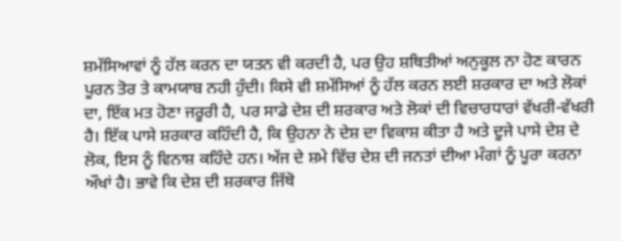ਸ਼ਮੱਸਿਆਵਾਂ ਨੂੰ ਹੱਲ ਕਰਨ ਦਾ ਯਤਨ ਵੀ ਕਰਦੀ ਹੈ, ਪਰ ਉਹ ਸ਼ਥਿਤੀਆਂ ਅਨੁਕੂਲ ਨਾ ਹੋਣ ਕਾਰਨ ਪੂਰਨ ਤੋਰ ਤੇ ਕਾਮਯਾਬ ਨਹੀ ਹੁੰਦੀ। ਕਿਸੇ ਵੀ ਸ਼ਮੱਸਿਆਂ ਨੂੰ ਹੱਲ ਕਰਨ ਲਈ ਸ਼ਰਕਾਰ ਦਾ ਅਤੇ ਲੋਕਾਂ ਦਾ, ਇੱਕ ਮਤ ਹੋਣਾ ਜਰੂਰੀ ਹੈ, ਪਰ ਸਾਡੇ ਦੇਸ਼ ਦੀ ਸ਼ਰਕਾਰ ਅਤੇ ਲੋਕਾਂ ਦੀ ਵਿਚਾਰਧਾਰਾਂ ਵੱਖਰੀ-ਵੱਖਰੀ ਹੈ। ਇੱਕ ਪਾਸੇ ਸ਼ਰਕਾਰ ਕਹਿੰਦੀ ਹੈ, ਕਿ ਉਹਨਾ ਨੇ ਦੇਸ਼ ਦਾ ਵਿਕਾਸ਼ ਕੀਤਾ ਹੈ ਅਤੇ ਦੂਜੇ ਪਾਸੇ ਦੇਸ਼ ਦੇ ਲੋਕ, ਇਸ ਨੂੰ ਵਿਨਾਸ਼ ਕਹਿੰਦੇ ਹਨ। ਅੱਜ ਦੇ ਸ਼ਮੇ ਵਿੱਚ ਦੇਸ਼ ਦੀ ਜਨਤਾਂ ਦੀਆ ਮੰਗਾਂ ਨੂੰ ਪੂਰਾ ਕਰਨਾ ਔਖਾਂ ਹੈ। ਭਾਵੇ ਕਿ ਦੇਸ਼ ਦੀ ਸ਼ਰਕਾਰ ਜਿੱਥੋ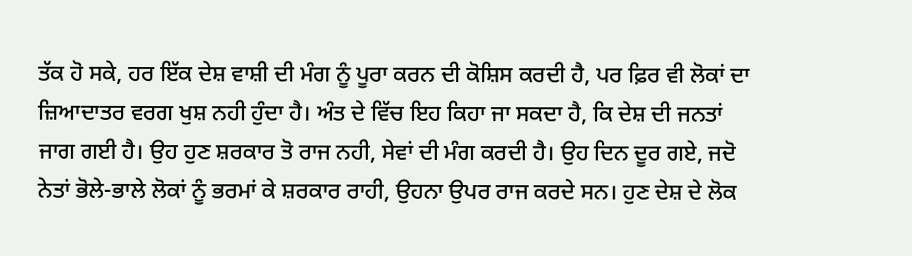ਤੱਕ ਹੋ ਸਕੇ, ਹਰ ਇੱਕ ਦੇਸ਼ ਵਾਸ਼ੀ ਦੀ ਮੰਗ ਨੂੰ ਪੂਰਾ ਕਰਨ ਦੀ ਕੋਸ਼ਿਸ ਕਰਦੀ ਹੈ, ਪਰ ਫ਼ਿਰ ਵੀ ਲੋਕਾਂ ਦਾ ਜ਼ਿਆਦਾਤਰ ਵਰਗ ਖੁਸ਼ ਨਹੀ ਹੁੰਦਾ ਹੈ। ਅੰਤ ਦੇ ਵਿੱਚ ਇਹ ਕਿਹਾ ਜਾ ਸਕਦਾ ਹੈ, ਕਿ ਦੇਸ਼ ਦੀ ਜਨਤਾਂ ਜਾਗ ਗਈ ਹੈ। ਉਹ ਹੁਣ ਸ਼ਰਕਾਰ ਤੋ ਰਾਜ ਨਹੀ, ਸੇਵਾਂ ਦੀ ਮੰਗ ਕਰਦੀ ਹੈ। ਉਹ ਦਿਨ ਦੂਰ ਗਏ, ਜਦੋ ਨੇਤਾਂ ਭੋਲੇ-ਭਾਲੇ ਲੋਕਾਂ ਨੂੰ ਭਰਮਾਂ ਕੇ ਸ਼ਰਕਾਰ ਰਾਹੀ, ਉਹਨਾ ਉਪਰ ਰਾਜ ਕਰਦੇ ਸਨ। ਹੁਣ ਦੇਸ਼ ਦੇ ਲੋਕ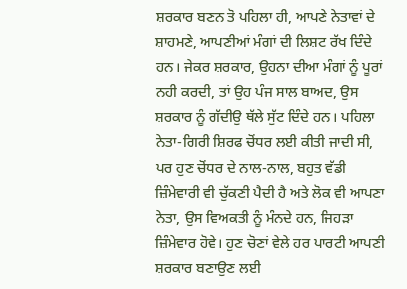ਸ਼ਰਕਾਰ ਬਣਨ ਤੋ ਪਹਿਲਾ ਹੀ, ਆਪਣੇ ਨੇਤਾਵਾਂ ਦੇ ਸ਼ਾਹਮਣੇ, ਆਪਣੀਆਂ ਮੰਗਾਂ ਦੀ ਲਿਸ਼ਟ ਰੱਖ ਦਿੰਦੇ ਹਨ। ਜੇਕਰ ਸ਼ਰਕਾਰ, ਉਹਨਾ ਦੀਆ ਮੰਗਾਂ ਨੂੰ ਪੂਰਾਂ ਨਹੀ ਕਰਦੀ, ਤਾਂ ਉਹ ਪੰਜ ਸਾਲ ਬਾਅਦ, ਉਸ ਸ਼ਰਕਾਰ ਨੂੰ ਗੱਦੀਉ ਥੱਲੇ ਸੁੱਟ ਦਿੰਦੇ ਹਨ। ਪਹਿਲਾ ਨੇਤਾ-ਗਿਰੀ ਸ਼ਿਰਫ ਚੋਂਧਰ ਲਈ ਕੀਤੀ ਜਾਦੀ ਸੀ, ਪਰ ਹੁਣ ਚੋਂਧਰ ਦੇ ਨਾਲ-ਨਾਲ, ਬਹੁਤ ਵੱਡੀ ਜ਼ਿੰਮੇਵਾਰੀ ਵੀ ਚੁੱਕਣੀ ਪੈਦੀ ਹੈ ਅਤੇ ਲੋਕ ਵੀ ਆਪਣਾ ਨੇਤਾ, ਉਸ ਵਿਅਕਤੀ ਨੂੰ ਮੰਨਦੇ ਹਨ, ਜਿਹੜਾ ਜ਼ਿੰਮੇਵਾਰ ਹੋਵੇ। ਹੁਣ ਚੋਣਾਂ ਵੇਲੇ ਹਰ ਪਾਰਟੀ ਆਪਣੀ ਸ਼ਰਕਾਰ ਬਣਾਉਣ ਲਈ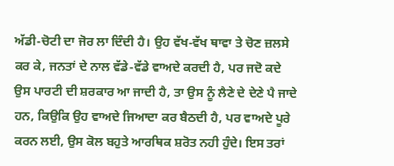ਅੱਡੀ-ਚੋਟੀ ਦਾ ਜੋਰ ਲਾ ਦਿੰਦੀ ਹੈ। ਉਹ ਵੱਖ-ਵੱਖ ਥਾਵਾ ਤੇ ਚੋਣ ਜ਼ਲਸੇ ਕਰ ਕੇ, ਜਨਤਾਂ ਦੇ ਨਾਲ ਵੱਡੇ-ਵੱਡੇ ਵਾਅਦੇ ਕਰਦੀ ਹੈ, ਪਰ ਜਦੋ ਕਦੇ ਉਸ ਪਾਰਟੀ ਦੀ ਸ਼ਰਕਾਰ ਆ ਜਾਦੀ ਹੈ, ਤਾ ਉਸ ਨੂੰ ਲੈਣੇ ਦੇ ਦੇਣੇ ਪੈ ਜਾਦੇ ਹਨ, ਕਿਉਕਿ ਉਹ ਵਾਅਦੇ ਜਿਆਦਾ ਕਰ ਬੈਠਦੀ ਹੈ, ਪਰ ਵਾਅਦੇ ਪੂਰੇ ਕਰਨ ਲਈ, ਉਸ ਕੋਲ ਬਹੁਤੇ ਆਰਥਿਕ ਸ਼ਰੋਤ ਨਹੀ ਹੁੰਦੇ। ਇਸ ਤਰਾਂ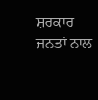ਸ਼ਰਕਾਰ ਜਨਤਾਂ ਨਾਲ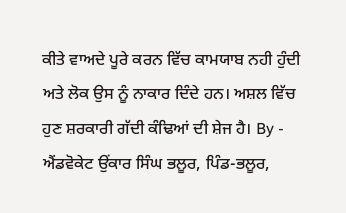ਕੀਤੇ ਵਾਅਦੇ ਪੂਰੇ ਕਰਨ ਵਿੱਚ ਕਾਮਯਾਬ ਨਹੀ ਹੁੰਦੀ ਅਤੇ ਲੋਕ ਉਸ ਨੂੰ ਨਾਕਾਰ ਦਿੰਦੇ ਹਨ। ਅਸ਼ਲ ਵਿੱਚ ਹੁਣ ਸ਼ਰਕਾਰੀ ਗੱਦੀ ਕੰਢਿਆਂ ਦੀ ਸ਼ੇਜ ਹੈ। By - ਐਂਡਵੋਕੇਟ ਉਂਕਾਰ ਸਿੰਘ ਭਲੂਰ, ਪਿੰਡ-ਭਲੂਰ,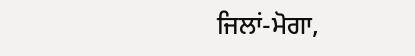ਜਿਲਾਂ-ਮੋਗਾ,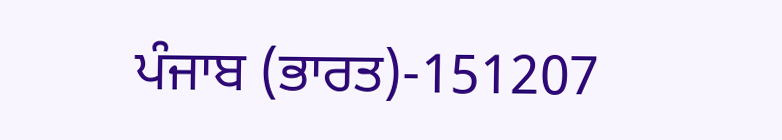ਪੰਜਾਬ (ਭਾਰਤ)-151207